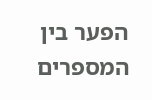הפער בין המספרים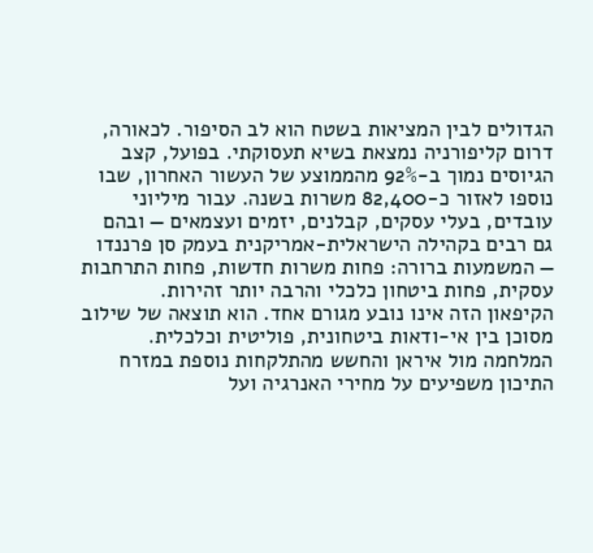הגדולים לבין המציאות בשטח הוא לב הסיפור. לכאורה, דרום קליפורניה נמצאת בשיא תעסוקתי. בפועל, קצב הגיוסים נמוך ב-92% מהממוצע של העשור האחרון, שבו נוספו לאזור כ-82,400 משרות בשנה. עבור מיליוני עובדים, בעלי עסקים, קבלנים, יזמים ועצמאים — ובהם גם רבים בקהילה הישראלית-אמריקנית בעמק סן פרננדו — המשמעות ברורה: פחות משרות חדשות, פחות התרחבות עסקית, פחות ביטחון כלכלי והרבה יותר זהירות.
הקיפאון הזה אינו נובע מגורם אחד. הוא תוצאה של שילוב מסוכן בין אי-ודאות ביטחונית, פוליטית וכלכלית. המלחמה מול איראן והחשש מהתלקחות נוספת במזרח התיכון משפיעים על מחירי האנרגיה ועל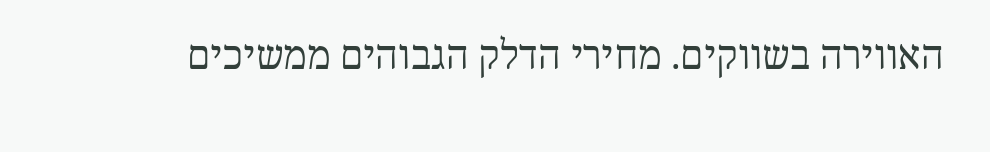האווירה בשווקים. מחירי הדלק הגבוהים ממשיכים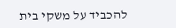להכביד על משקי בית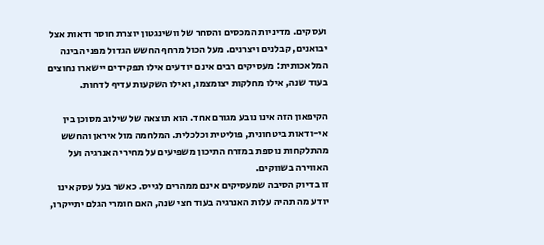ועסקים. מדיניות המכסים והסחר של וושינגטון יוצרת חוסר ודאות אצל יבואנים, קבלנים ויצרנים. מעל הכול מרחף החשש הגדול מפני הבינה המלאכותית: מעסיקים רבים אינם יודעים אילו תפקידים יישארו נחוצים בעוד שנה, אילו מחלקות יצומצמו, ואילו השקעות עדיף לדחות.

הקיפאון הזה אינו נובע מגורם אחד. הוא תוצאה של שילוב מסוכן בין אי-ודאות ביטחונית, פוליטית וכלכלית. המלחמה מול איראן והחשש מהתלקחות נוספת במזרח התיכון משפיעים על מחירי האנרגיה ועל האווירה בשווקים.
זו בדיוק הסיבה שמעסיקים אינם ממהרים לגייס. כאשר בעל עסק אינו יודע מה תהיה עלות האנרגיה בעוד חצי שנה, האם חומרי הגלם יתייקרו,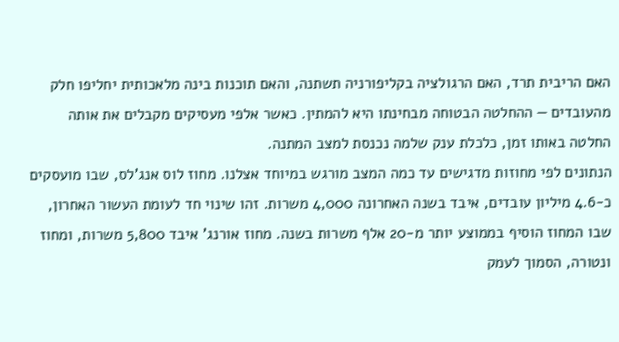האם הריבית תרד, האם הרגולציה בקליפורניה תשתנה, והאם תוכנות בינה מלאכותית יחליפו חלק מהעובדים — ההחלטה הבטוחה מבחינתו היא להמתין. כאשר אלפי מעסיקים מקבלים את אותה החלטה באותו זמן, כלכלת ענק שלמה נכנסת למצב המתנה.
הנתונים לפי מחוזות מדגישים עד כמה המצב מורגש במיוחד אצלנו. מחוז לוס אנג'לס, שבו מועסקים כ-4.6 מיליון עובדים, איבד בשנה האחרונה 4,000 משרות. זהו שינוי חד לעומת העשור האחרון, שבו המחוז הוסיף בממוצע יותר מ-20 אלף משרות בשנה. מחוז אורנג' איבד 5,800 משרות, ומחוז ונטורה, הסמוך לעמק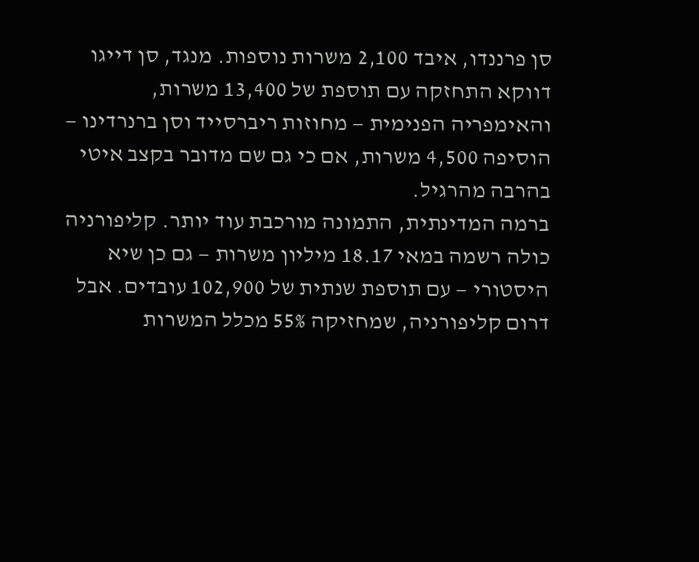סן פרננדו, איבד 2,100 משרות נוספות. מנגד, סן דייגו דווקא התחזקה עם תוספת של 13,400 משרות, והאימפריה הפנימית — מחוזות ריברסייד וסן ברנרדינו — הוסיפה 4,500 משרות, אם כי גם שם מדובר בקצב איטי בהרבה מהרגיל.
ברמה המדינתית, התמונה מורכבת עוד יותר. קליפורניה כולה רשמה במאי 18.17 מיליון משרות — גם כן שיא היסטורי — עם תוספת שנתית של 102,900 עובדים. אבל דרום קליפורניה, שמחזיקה 55% מכלל המשרות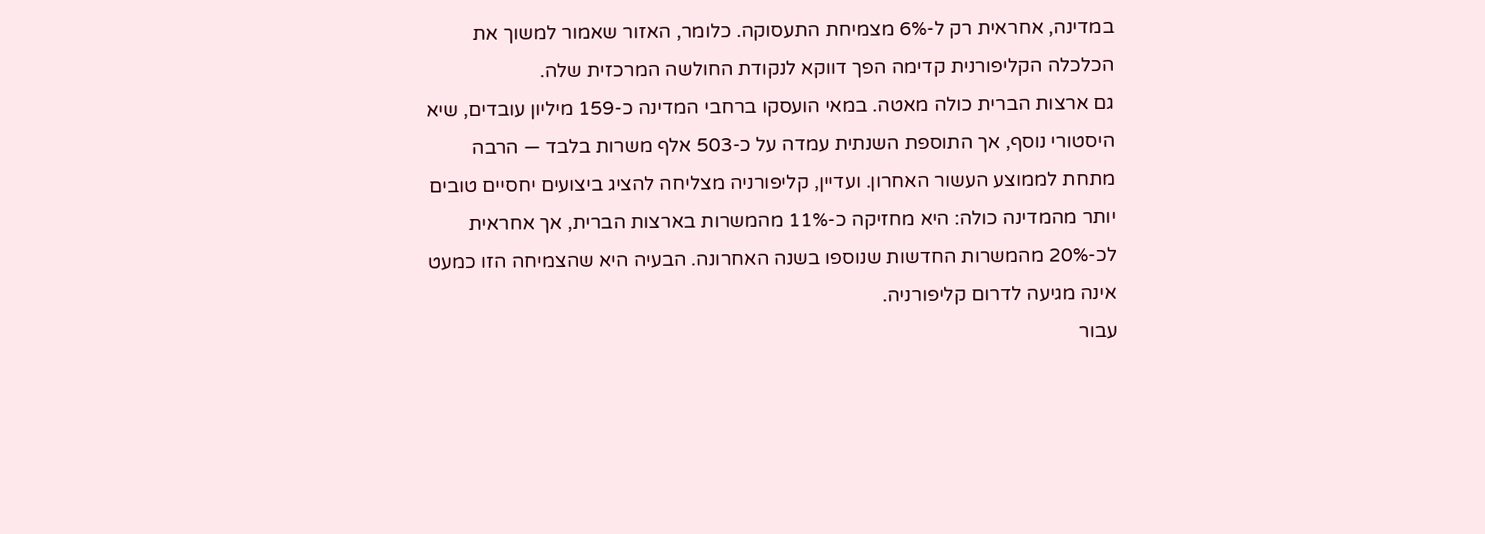במדינה, אחראית רק ל-6% מצמיחת התעסוקה. כלומר, האזור שאמור למשוך את הכלכלה הקליפורנית קדימה הפך דווקא לנקודת החולשה המרכזית שלה.
גם ארצות הברית כולה מאטה. במאי הועסקו ברחבי המדינה כ-159 מיליון עובדים, שיא היסטורי נוסף, אך התוספת השנתית עמדה על כ-503 אלף משרות בלבד — הרבה מתחת לממוצע העשור האחרון. ועדיין, קליפורניה מצליחה להציג ביצועים יחסיים טובים יותר מהמדינה כולה: היא מחזיקה כ-11% מהמשרות בארצות הברית, אך אחראית לכ-20% מהמשרות החדשות שנוספו בשנה האחרונה. הבעיה היא שהצמיחה הזו כמעט אינה מגיעה לדרום קליפורניה.
עבור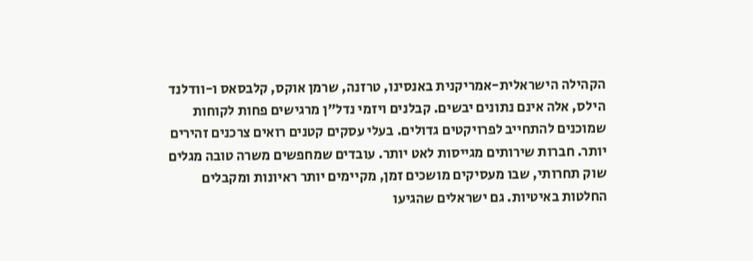הקהילה הישראלית-אמריקנית באנסינו, טרזנה, שרמן אוקס, קלבסאס ו-וודלנד הילס, אלה אינם נתונים יבשים. קבלנים ויזמי נדל"ן מרגישים פחות לקוחות שמוכנים להתחייב לפרויקטים גדולים. בעלי עסקים קטנים רואים צרכנים זהירים יותר. חברות שירותים מגייסות לאט יותר. עובדים שמחפשים משרה טובה מגלים שוק תחרותי, שבו מעסיקים מושכים זמן, מקיימים יותר ראיונות ומקבלים החלטות באיטיות. גם ישראלים שהגיעו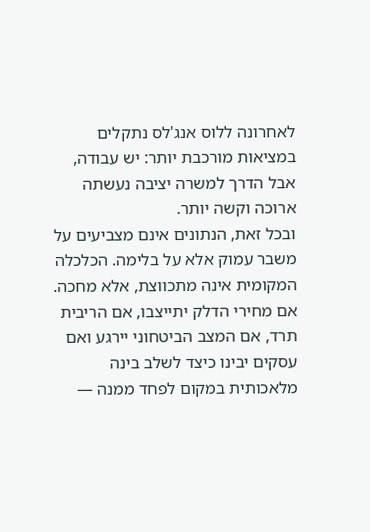לאחרונה ללוס אנג'לס נתקלים במציאות מורכבת יותר: יש עבודה, אבל הדרך למשרה יציבה נעשתה ארוכה וקשה יותר.
ובכל זאת, הנתונים אינם מצביעים על משבר עמוק אלא על בלימה. הכלכלה המקומית אינה מתכווצת, אלא מחכה. אם מחירי הדלק יתייצבו, אם הריבית תרד, אם המצב הביטחוני יירגע ואם עסקים יבינו כיצד לשלב בינה מלאכותית במקום לפחד ממנה —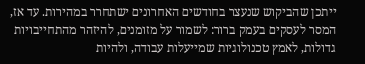ייתכן שהביקוש שנעצר בחודשים האחרונים ישתחרר במהירות. עד אז, המסר לעסקים בעמק ברור: לשמור על מזומנים, להיזהר מהתחייבויות גדולות, לאמץ טכנולוגיות שמייעלות עבודה, ולהיות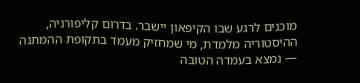מוכנים לרגע שבו הקיפאון יישבר. בדרום קליפורניה, ההיסטוריה מלמדת, מי שמחזיק מעמד בתקופת ההמתנה — נמצא בעמדה הטובה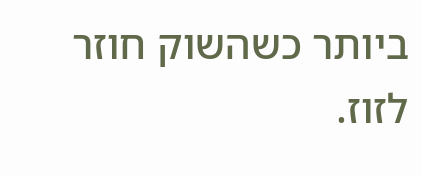ביותר כשהשוק חוזר לזוז.